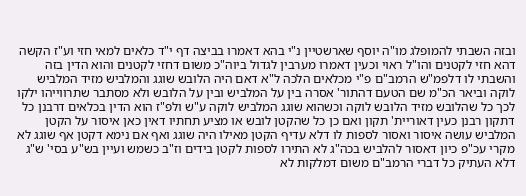ובזה השבתי להמופלג מו"ה יוסף שארשטיין נ"י בהא דאמרו בביצה דף י"ד כלאים למאי חזי וע"ז הקשה דהא חזי לקטנים והו"ל ראוי וכעין דאמרו מערבין לגדול ביוה"כ משום דחזי לקטנים והוא הדין בזה והשבתי לו דלפמ"ש הרמב"ם פ"י מכלאים הלכה ל"א דאם היה הלובש שוגג והמלביש מזיד המלביש לוקה וביאר הכ"מ שם הטעם דהתור' אסרה בין על המלביש ובין על הלובש ולא מסתבר שתרווייהו ילקו לכך כל שהלובש מזיד הלובש לוקה וכשהוא שוגג המלביש לוקה ע"ש ולפ"ז הוא הדין בכלאים דרבנן כל דתקון רבנן כעין דאוריית' תקון ואם כן כל שהקטן לובש או מציע תחתיו דאין כאן איסור על הקטן המלביש עושה איסור ואסור לספות לו דלא עדיף הקטן מאילו היה שוגג ואף אם נימא דקטן אף שוגג לא מקרי עכ"פ כיון דאסור להלביש בכה"ג לא התירו לספות לקטן בידים וז"ב כשמש ועיין בש"ע בסי' ש"ג דלא העתיק כל דברי הרמב"ם משום דמלקות לא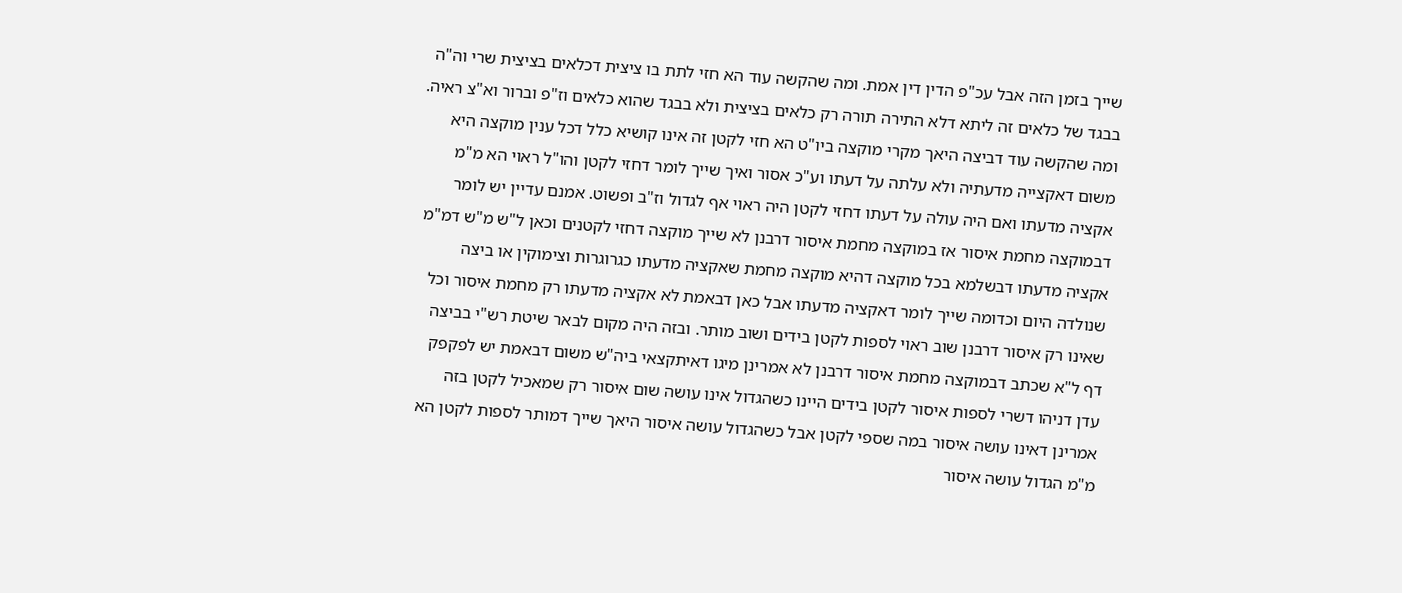שייך בזמן הזה אבל עכ"פ הדין דין אמת. ומה שהקשה עוד הא חזי לתת בו ציצית דכלאים בציצית שרי וה"ה בבגד של כלאים זה ליתא דלא התירה תורה רק כלאים בציצית ולא בבגד שהוא כלאים וז"פ וברור וא"צ ראיה. ומה שהקשה עוד דביצה היאך מקרי מוקצה ביו"ט הא חזי לקטן זה אינו קושיא כלל דכל ענין מוקצה היא משום דאקצייה מדעתיה ולא עלתה על דעתו וע"כ אסור ואיך שייך לומר דחזי לקטן והו"ל ראוי הא מ"מ אקציה מדעתו ואם היה עולה על דעתו דחזי לקטן היה ראוי אף לגדול וז"ב ופשוט. אמנם עדיין יש לומר דבמוקצה מחמת איסור אז במוקצה מחמת איסור דרבנן לא שייך מוקצה דחזי לקטנים וכאן ל"ש מ"ש דמ"מ אקציה מדעתו דבשלמא בכל מוקצה דהיא מוקצה מחמת שאקציה מדעתו כגרוגרות וצימוקין או ביצה שנולדה היום וכדומה שייך לומר דאקציה מדעתו אבל כאן דבאמת לא אקציה מדעתו רק מחמת איסור וכל שאינו רק איסור דרבנן שוב ראוי לספות לקטן בידים ושוב מותר. ובזה היה מקום לבאר שיטת רש"י בביצה דף ל"א שכתב דבמוקצה מחמת איסור דרבנן לא אמרינן מיגו דאיתקצאי ביה"ש משום דבאמת יש לפקפק עדן דניהו דשרי לספות איסור לקטן בידים היינו כשהגדול אינו עושה שום איסור רק שמאכיל לקטן בזה אמרינן דאינו עושה איסור במה שספי לקטן אבל כשהגדול עושה איסור היאך שייך דמותר לספות לקטן הא מ"מ הגדול עושה איסור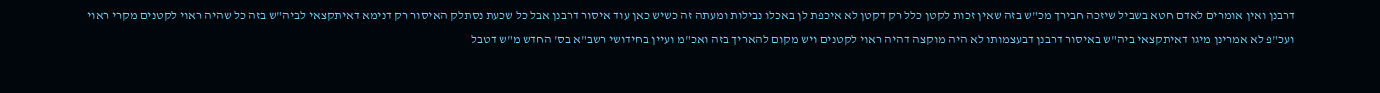דרבנן ואין אומרים לאדם חטא בשביל שיזכה חבירך מכ"ש בזה שאין זכות לקטן כלל רק דקטן לא איכפת לן באכלו נבילות ומעתה זה כשיש כאן עוד איסור דרבנן אבל כל שכעת נסתלק האיסור רק דנימא דאיתקצאי לביה"ש בזה כל שהיה ראוי לקטנים מקרי ראוי ועכ"פ לא אמרינן מיגו דאיתקצאי ביה"ש באיסור דרבנן דבעצמותו לא היה מוקצה דהיה ראוי לקטנים ויש מקום להאריך בזה ואכ"מ ועיין בחידושי רשב"א בס' החדש מ"ש דטבל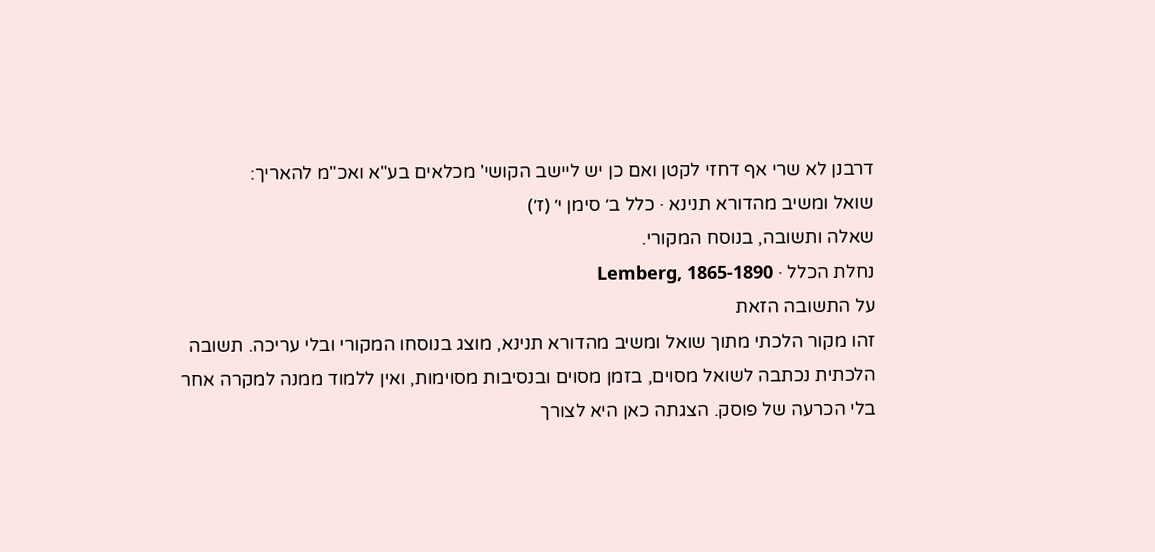דרבנן לא שרי אף דחזי לקטן ואם כן יש ליישב הקושי' מכלאים בע"א ואכ"מ להאריך:
שואל ומשיב מהדורא תנינא · כלל ב׳ סימן י׳ (ז׳)
שאלה ותשובה, בנוסח המקורי.
נחלת הכלל · Lemberg, 1865-1890
על התשובה הזאת
זהו מקור הלכתי מתוך שואל ומשיב מהדורא תנינא, מוצג בנוסחו המקורי ובלי עריכה. תשובה הלכתית נכתבה לשואל מסוים, בזמן מסוים ובנסיבות מסוימות, ואין ללמוד ממנה למקרה אחר בלי הכרעה של פוסק. הצגתה כאן היא לצורך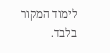לימוד המקור בלבד.